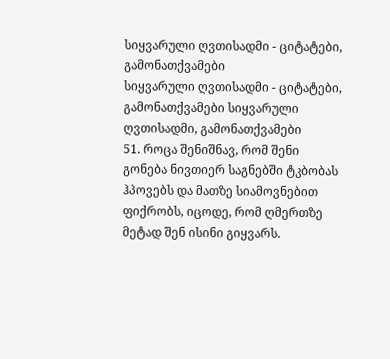სიყვარული ღვთისადმი - ციტატები, გამონათქვამები
სიყვარული ღვთისადმი - ციტატები, გამონათქვამები სიყვარული ღვთისადმი, გამონათქვამები
51. როცა შენიშნავ, რომ შენი გონება ნივთიერ საგნებში ტკბობას ჰპოვებს და მათზე სიამოვნებით ფიქრობს, იცოდე, რომ ღმერთზე მეტად შენ ისინი გიყვარს.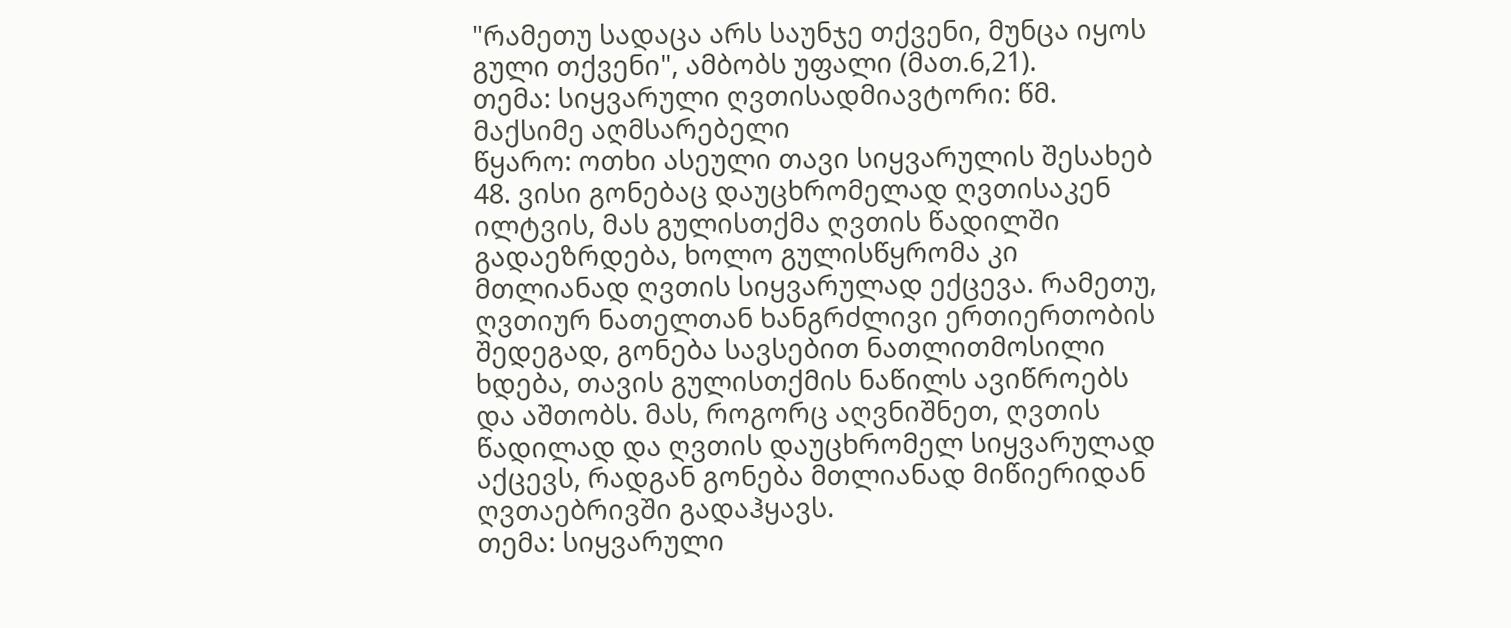"რამეთუ სადაცა არს საუნჯე თქვენი, მუნცა იყოს გული თქვენი", ამბობს უფალი (მათ.6,21).
თემა: სიყვარული ღვთისადმიავტორი: წმ. მაქსიმე აღმსარებელი
წყარო: ოთხი ასეული თავი სიყვარულის შესახებ
48. ვისი გონებაც დაუცხრომელად ღვთისაკენ ილტვის, მას გულისთქმა ღვთის წადილში გადაეზრდება, ხოლო გულისწყრომა კი მთლიანად ღვთის სიყვარულად ექცევა. რამეთუ, ღვთიურ ნათელთან ხანგრძლივი ერთიერთობის შედეგად, გონება სავსებით ნათლითმოსილი ხდება, თავის გულისთქმის ნაწილს ავიწროებს და აშთობს. მას, როგორც აღვნიშნეთ, ღვთის წადილად და ღვთის დაუცხრომელ სიყვარულად აქცევს, რადგან გონება მთლიანად მიწიერიდან ღვთაებრივში გადაჰყავს.
თემა: სიყვარული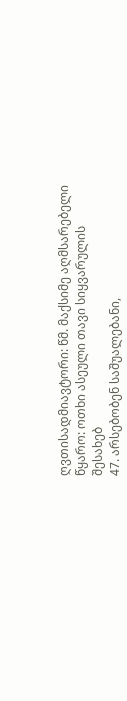ღვთისადმიავტორი: წმ. მაქსიმე აღმსარებელი
წყარო: ოთხი ასეული თავი სიყვარულის შესახებ
47. არსებობენ საშუალებანი,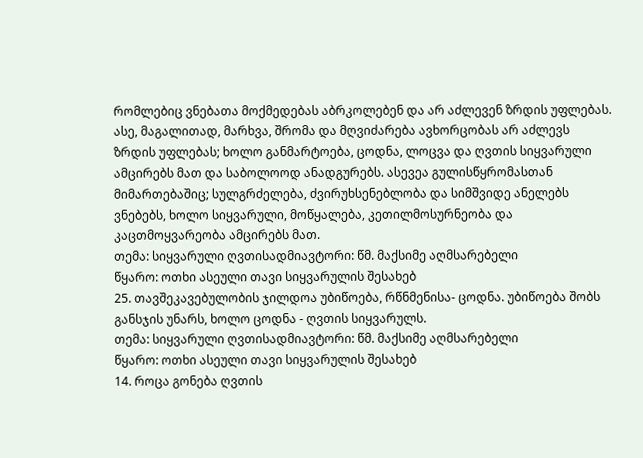რომლებიც ვნებათა მოქმედებას აბრკოლებენ და არ აძლევენ ზრდის უფლებას. ასე, მაგალითად, მარხვა, შრომა და მღვიძარება ავხორცობას არ აძლევს ზრდის უფლებას; ხოლო განმარტოება, ცოდნა, ლოცვა და ღვთის სიყვარული ამცირებს მათ და საბოლოოდ ანადგურებს. ასევეა გულისწყრომასთან მიმართებაშიც; სულგრძელება, ძვირუხსენებლობა და სიმშვიდე ანელებს ვნებებს, ხოლო სიყვარული, მოწყალება, კეთილმოსურნეობა და კაცთმოყვარეობა ამცირებს მათ.
თემა: სიყვარული ღვთისადმიავტორი: წმ. მაქსიმე აღმსარებელი
წყარო: ოთხი ასეული თავი სიყვარულის შესახებ
25. თავშეკავებულობის ჯილდოა უბიწოება, რწნმენისა- ცოდნა. უბიწოება შობს განსჯის უნარს, ხოლო ცოდნა - ღვთის სიყვარულს.
თემა: სიყვარული ღვთისადმიავტორი: წმ. მაქსიმე აღმსარებელი
წყარო: ოთხი ასეული თავი სიყვარულის შესახებ
14. როცა გონება ღვთის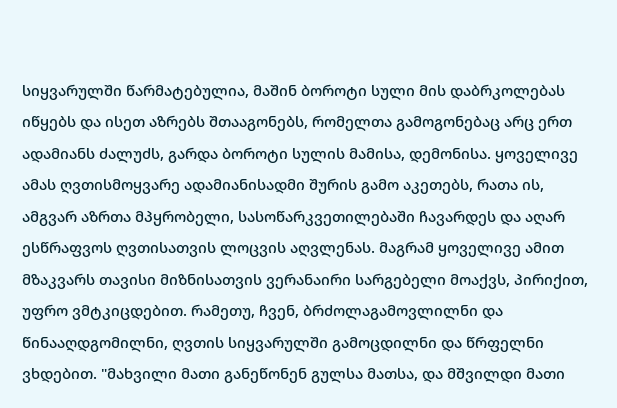სიყვარულში წარმატებულია, მაშინ ბოროტი სული მის დაბრკოლებას იწყებს და ისეთ აზრებს შთააგონებს, რომელთა გამოგონებაც არც ერთ ადამიანს ძალუძს, გარდა ბოროტი სულის მამისა, დემონისა. ყოველივე ამას ღვთისმოყვარე ადამიანისადმი შურის გამო აკეთებს, რათა ის, ამგვარ აზრთა მპყრობელი, სასოწარკვეთილებაში ჩავარდეს და აღარ ესწრაფვოს ღვთისათვის ლოცვის აღვლენას. მაგრამ ყოველივე ამით მზაკვარს თავისი მიზნისათვის ვერანაირი სარგებელი მოაქვს, პირიქით, უფრო ვმტკიცდებით. რამეთუ, ჩვენ, ბრძოლაგამოვლილნი და წინააღდგომილნი, ღვთის სიყვარულში გამოცდილნი და წრფელნი ვხდებით. "მახვილი მათი განეწონენ გულსა მათსა, და მშვილდი მათი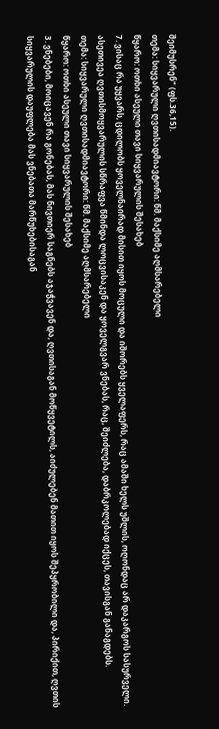შეიმუსრენ" (ფს.36,15).
თემა: სიყვარული ღვთისადმიავტორი: წმ. მაქსიმე აღმსარებელი
წყარო: ოთხი ასეული თავი სიყვარულის შესახებ
7. ვისაც რა უყვარს, ცდილობს ყოველნაირად მისით იყოს მოცული და იშორებს ყველაფერს, რაც ამაში ხელს უშლის, ოღონდაც არ დაკარგოს სასურველი. ასეთივეა ღვთისმოყვარულის სწრაფვა წმინდა ლოცვისაკენ და ყოველგვარ ვნებას, რაც, შეიძლება, დაბრკოლებად იქცეს, თავისგან განაგდებს.
თემა: სიყვარული ღვთისადმიავტორი: წმ. მაქსიმე აღმსარებელი
წყარო: ოთხი ასეული თავი სიყვარულის შესახებ
3. ვნებები, მოიცავენ რა გონებას, მას ნივთიერ საგნებს აჯაჭვავენ და, ღვთისაგან მოწყვეტილს, აიძულებენ მათით იყოს შეპყრობილი და, პირიქით, ღვთის სიყვარულის დაუფლება მას ვნებათა მარწუხებისაგან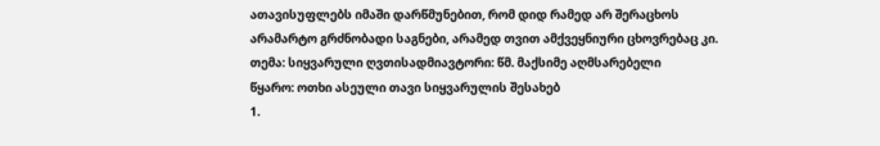ათავისუფლებს იმაში დარწმუნებით, რომ დიდ რამედ არ შერაცხოს არამარტო გრძნობადი საგნები, არამედ თვით ამქვეყნიური ცხოვრებაც კი.
თემა: სიყვარული ღვთისადმიავტორი: წმ. მაქსიმე აღმსარებელი
წყარო: ოთხი ასეული თავი სიყვარულის შესახებ
1.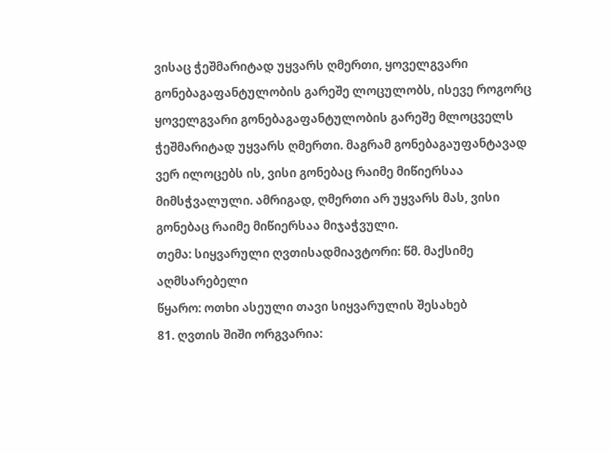ვისაც ჭეშმარიტად უყვარს ღმერთი, ყოველგვარი გონებაგაფანტულობის გარეშე ლოცულობს, ისევე როგორც ყოველგვარი გონებაგაფანტულობის გარეშე მლოცველს ჭეშმარიტად უყვარს ღმერთი. მაგრამ გონებაგაუფანტავად ვერ ილოცებს ის, ვისი გონებაც რაიმე მიწიერსაა მიმსჭვალული. ამრიგად, ღმერთი არ უყვარს მას, ვისი გონებაც რაიმე მიწიერსაა მიჯაჭვული.
თემა: სიყვარული ღვთისადმიავტორი: წმ. მაქსიმე აღმსარებელი
წყარო: ოთხი ასეული თავი სიყვარულის შესახებ
81. ღვთის შიში ორგვარია: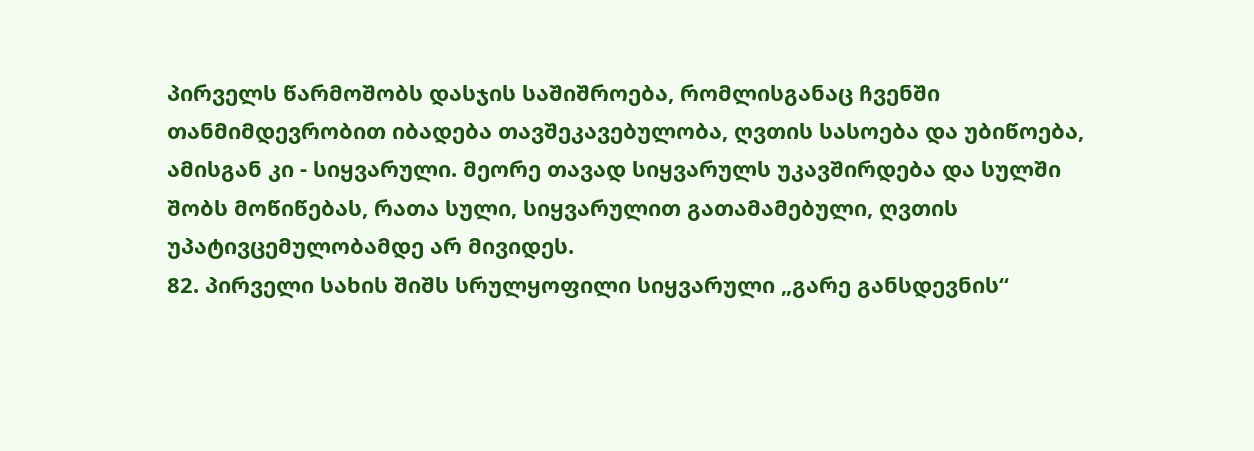პირველს წარმოშობს დასჯის საშიშროება, რომლისგანაც ჩვენში თანმიმდევრობით იბადება თავშეკავებულობა, ღვთის სასოება და უბიწოება, ამისგან კი - სიყვარული. მეორე თავად სიყვარულს უკავშირდება და სულში შობს მოწიწებას, რათა სული, სიყვარულით გათამამებული, ღვთის უპატივცემულობამდე არ მივიდეს.
82. პირველი სახის შიშს სრულყოფილი სიყვარული „გარე განსდევნის“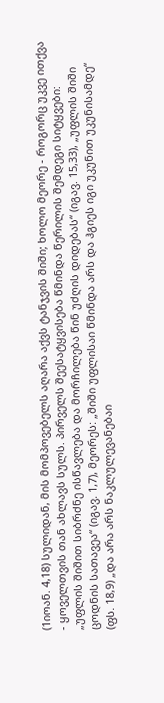(1იოან. 4,18) სულიდან, მის მომპოვებელს აღარა აქვს ტანჯვის შიში; ხოლო მეორე - როგორც უკვე ითქვა - ყოველთვის თან ახლავს სულს. პირველს შეესატყვისება წმინდა წერილის შემდეგი სიტყვები: „უფლის შიშით სიბრძნე ისწავლება და მორჩილება წინ უძღის დიდებას“ (იგავ. 15,33), „უფლის შიში ცოდნის სათავეა“ (იგავ. 1,7), მეორეს: „შიში უფლისაი წმინდა არს და ჰგიეს იგი უკუნით უკუნისამდე“ (ფს. 18,9) „და არა არს ნაკლულევანებაი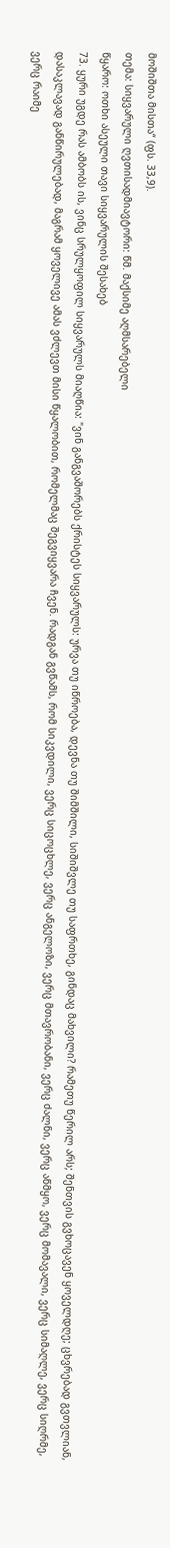მოშიშთა მისთა“ (ფს. 33,9).
თემა: სიყვარული ღვთისადმიავტორი: წმ. მაქსიმე აღმსარებელი
წყარო: ოთხი ასეული თავი სიყვარულის შესახებ
73. ყური უგდე რას ამბობს ის, ვინც სრულყოფილ სიყვარულს მიაღწია: "ვინ განგვაშორებს ქრისტეს სიყვარულს: ურვა თუ იწროება, დევნა თუ შიმშილი, სიშიშვლე თუ საფრთხე, გინდაც მახვილი? რამეთუ წერილ არს; შენთვის გვხოცავენ ყოველდღე; ცხვრებად გვთვლიან, დასაკლავად განწირულებად, მაგრამ ყოველივე ამას ვძლევთ მისი წყალობით, რომელმაც შეგვიყვარა ჩვენ. რადგან გვწამს, რომ სიკვდილი, ვერც სიცოცხლე, ვერც ანგელოზი, ვერც მთავრობანი, ვერც ძალნი, ვერც აწმყო, ვერც მომავალი, ვერც სიმაღლე, ვერც სიღრმე, ვერც რაიმე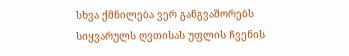სხვა ქმნილება ვერ განგვაშორებს სიყვარულს ღვთისას უფლის ჩვენის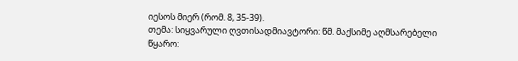იესოს მიერ (რომ. 8, 35-39).
თემა: სიყვარული ღვთისადმიავტორი: წმ. მაქსიმე აღმსარებელი
წყარო: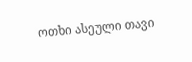ოთხი ასეული თავი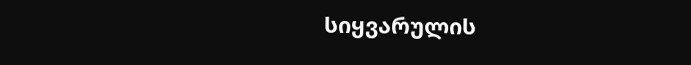სიყვარულის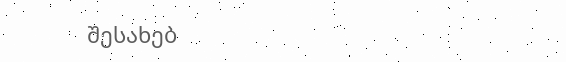შესახებ